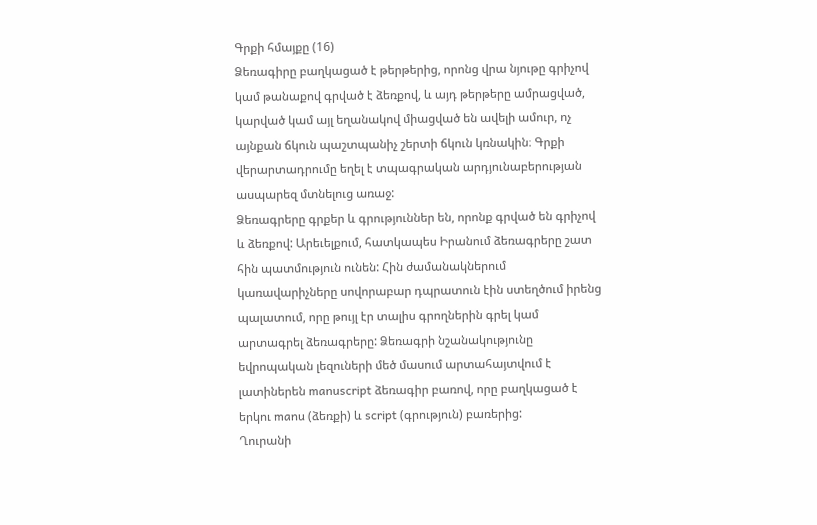Գրքի հմայքը (16)
Ձեռագիրը բաղկացած է թերթերից, որոնց վրա նյութը գրիչով կամ թանաքով գրված է ձեռքով, և այդ թերթերը ամրացված, կարված կամ այլ եղանակով միացված են ավելի ամուր, ոչ այնքան ճկուն պաշտպանիչ շերտի ճկուն կռնակին։ Գրքի վերարտադրումը եղել է տպագրական արդյունաբերության ասպարեզ մտնելուց առաջ:
Ձեռագրերը գրքեր և գրություններ են, որոնք գրված են գրիչով և ձեռքով: Արեւելքում, հատկապես Իրանում ձեռագրերը շատ հին պատմություն ունեն: Հին ժամանակներում կառավարիչները սովորաբար դպրատուն էին ստեղծում իրենց պալատում, որը թույլ էր տալիս գրողներին գրել կամ արտագրել ձեռագրերը: Ձեռագրի նշանակությունը եվրոպական լեզուների մեծ մասում արտահայտվում է լատիներեն manuscript ձեռագիր բառով, որը բաղկացած է երկու manu (ձեռքի) և script (գրություն) բառերից:
Ղուրանի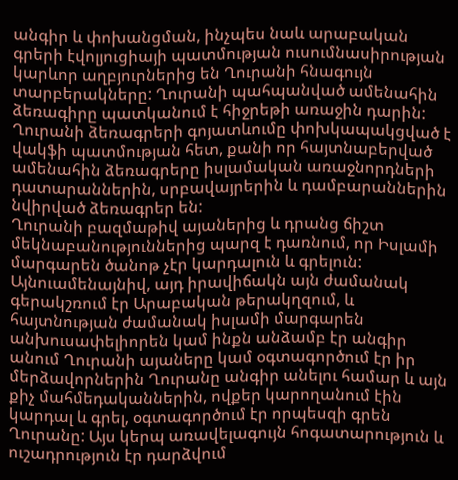անգիր և փոխանցման, ինչպես նաև արաբական գրերի էվոլյուցիայի պատմության ուսումնասիրության կարևոր աղբյուրներից են Ղուրանի հնագույն տարբերակները: Ղուրանի պահպանված ամենահին ձեռագիրը պատկանում է հիջրեթի առաջին դարին:
Ղուրանի ձեռագրերի գոյատևումը փոխկապակցված է վակֆի պատմության հետ, քանի որ հայտնաբերված ամենահին ձեռագրերը իսլամական առաջնորդների դատարաններին, սրբավայրերին և դամբարաններին նվիրված ձեռագրեր են:
Ղուրանի բազմաթիվ այաներից և դրանց ճիշտ մեկնաբանություններից պարզ է դառնում, որ Իսլամի մարգարեն ծանոթ չէր կարդալուն և գրելուն: Այնուամենայնիվ, այդ իրավիճակն այն ժամանակ գերակշռում էր Արաբական թերակղզում, և հայտնության ժամանակ իսլամի մարգարեն անխուսափելիորեն կամ ինքն անձամբ էր անգիր անում Ղուրանի այաները կամ օգտագործում էր իր մերձավորներին Ղուրանը անգիր անելու համար և այն քիչ մահմեդականներին, ովքեր կարողանում էին կարդալ և գրել, օգտագործում էր որպեսզի գրեն Ղուրանը: Այս կերպ առավելագույն հոգատարություն և ուշադրություն էր դարձվում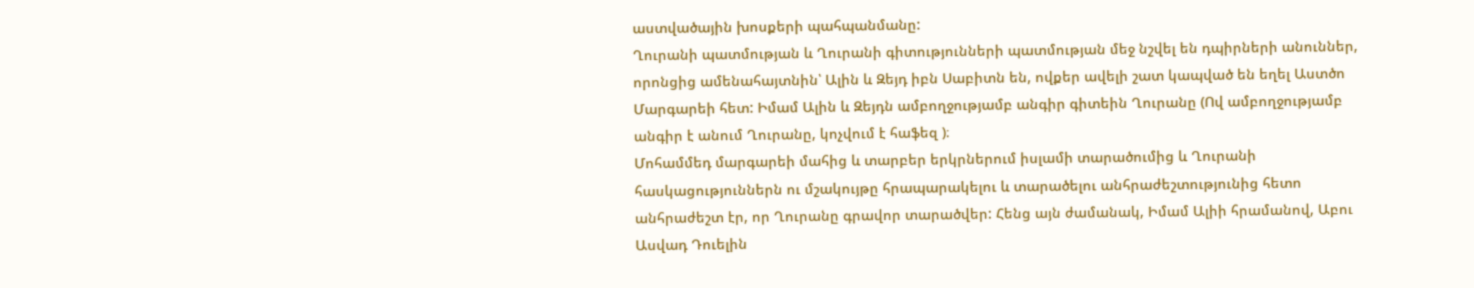աստվածային խոսքերի պահպանմանը:
Ղուրանի պատմության և Ղուրանի գիտությունների պատմության մեջ նշվել են դպիրների անուններ, որոնցից ամենահայտնին՝ Ալին և Զեյդ իբն Սաբիտն են, ովքեր ավելի շատ կապված են եղել Աստծո Մարգարեի հետ: Իմամ Ալին և Զեյդն ամբողջությամբ անգիր գիտեին Ղուրանը (Ով ամբողջությամբ անգիր է անում Ղուրանը, կոչվում է հաֆեզ )։
Մոհամմեդ մարգարեի մահից և տարբեր երկրներում իսլամի տարածումից և Ղուրանի հասկացություններն ու մշակույթը հրապարակելու և տարածելու անհրաժեշտությունից հետո անհրաժեշտ էր, որ Ղուրանը գրավոր տարածվեր: Հենց այն ժամանակ, Իմամ Ալիի հրամանով, Աբու Ասվադ Դուելին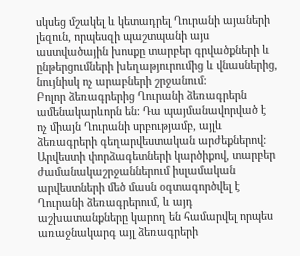սկսեց մշակել և կետադրել Ղուրանի այաների լեզուն, որպեսզի պաշտպանի այս աստվածային խոսքը տարբեր գրվածքների և ընթերցումների խեղաթյուրումից և վնասներից, նույնիսկ ոչ արաբների շրջանում:
Բոլոր ձեռագրերից Ղուրանի ձեռագրերն ամենակարևորն են: Դա պայմանավորված է ոչ միայն Ղուրանի սրբությամբ, այլև ձեռագրերի գեղարվեստական արժեքներով: Արվեստի փորձագետների կարծիքով, տարբեր ժամանակաշրջաններում իսլամական արվեստների մեծ մասն օգտագործվել է Ղուրանի ձեռագրերում, և այդ աշխատանքները կարող են համարվել որպես առաջնակարգ այլ ձեռագրերի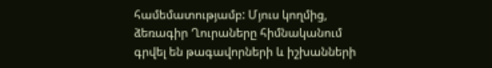համեմատությամբ: Մյուս կողմից, ձեռագիր Ղուրաները հիմնականում գրվել են թագավորների և իշխանների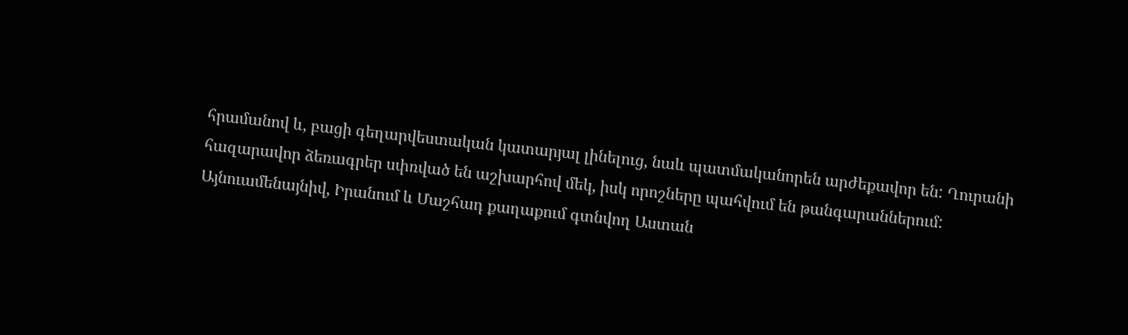հրամանով և, բացի գեղարվեստական կատարյալ լինելուց, նաև պատմականորեն արժեքավոր են: Ղուրանի հազարավոր ձեռագրեր սփռված են աշխարհով մեկ, իսկ որոշները պահվում են թանգարաններում:
Այնուամենայնիվ, Իրանում և Մաշհադ քաղաքում գտնվող Աստան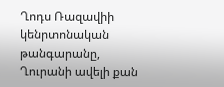Ղոդս Ռազավիի կենրտոնական թանգարանը, Ղուրանի ավելի քան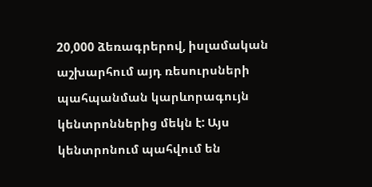20,000 ձեռագրերով, իսլամական աշխարհում այդ ռեսուրսների պահպանման կարևորագույն կենտրոններից մեկն է: Այս կենտրոնում պահվում են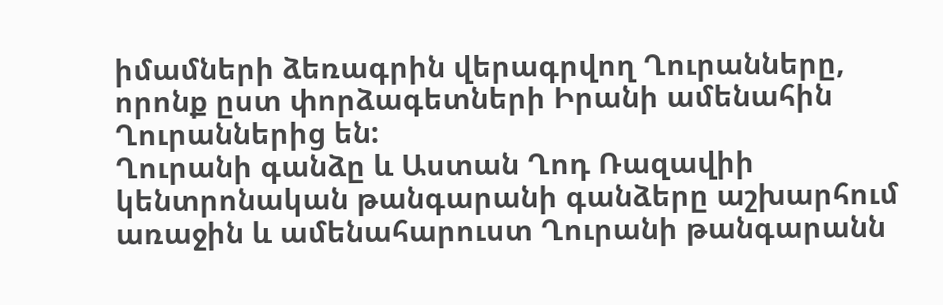իմամների ձեռագրին վերագրվող Ղուրանները, որոնք ըստ փորձագետների Իրանի ամենահին Ղուրաններից են:
Ղուրանի գանձը և Աստան Ղոդ Ռազավիի կենտրոնական թանգարանի գանձերը աշխարհում առաջին և ամենահարուստ Ղուրանի թանգարանն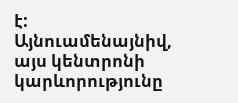է: Այնուամենայնիվ, այս կենտրոնի կարևորությունը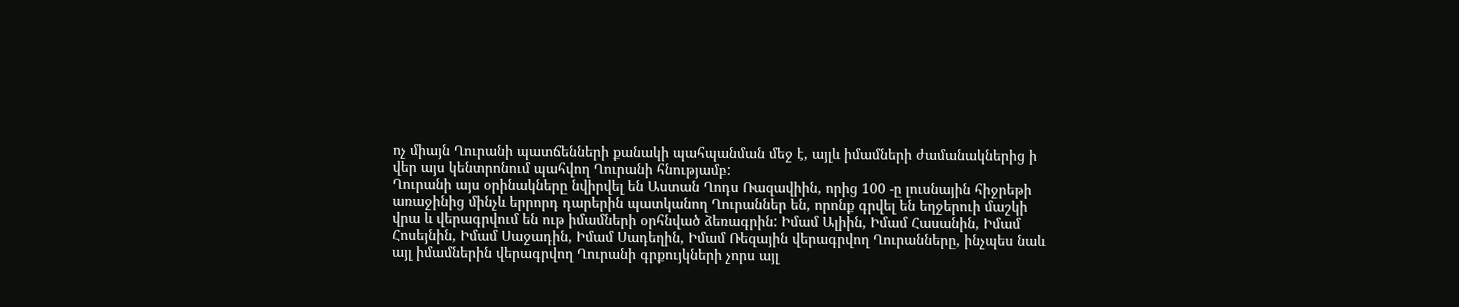ոչ միայն Ղուրանի պատճենների քանակի պահպանման մեջ է, այլև իմամների ժամանակներից ի վեր այս կենտրոնում պահվող Ղուրանի հնությամբ:
Ղուրանի այս օրինակները նվիրվել են Աստան Ղոդս Ռազավիին, որից 100 -ը լուսնային հիջրեթի առաջինից մինչև երրորդ դարերին պատկանող Ղուրաններ են, որոնք գրվել են եղջերուի մաշկի վրա և վերագրվում են ութ իմամների օրհնված ձեռագրին: Իմամ Ալիին, Իմամ Հասանին, Իմամ Հոսեյնին, Իմամ Սաջադին, Իմամ Սադեղին, Իմամ Ռեզային վերագրվող Ղուրանները, ինչպես նաև այլ իմամներին վերագրվող Ղուրանի գրքույկների չորս այլ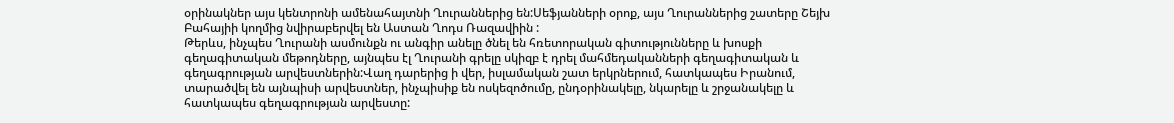օրինակներ այս կենտրոնի ամենահայտնի Ղուրաններից են:Սեֆյանների օրոք, այս Ղուրաններից շատերը Շեյխ Բահայիի կողմից նվիրաբերվել են Աստան Ղոդս Ռազավիին :
Թերևս, ինչպես Ղուրանի ասմունքն ու անգիր անելը ծնել են հռետորական գիտությունները և խոսքի գեղագիտական մեթոդները, այնպես էլ Ղուրանի գրելը սկիզբ է դրել մահմեդականների գեղագիտական և գեղագրության արվեստներին:Վաղ դարերից ի վեր, իսլամական շատ երկրներում, հատկապես Իրանում, տարածվել են այնպիսի արվեստներ, ինչպիսիք են ոսկեզոծումը, ընդօրինակելը, նկարելը և շրջանակելը և հատկապես գեղագրության արվեստը: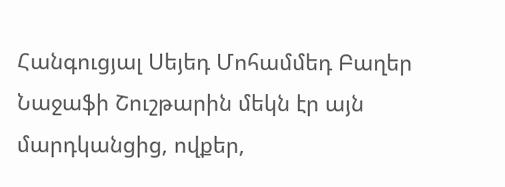Հանգուցյալ Սեյեդ Մոհամմեդ Բաղեր Նաջաֆի Շուշթարին մեկն էր այն մարդկանցից, ովքեր,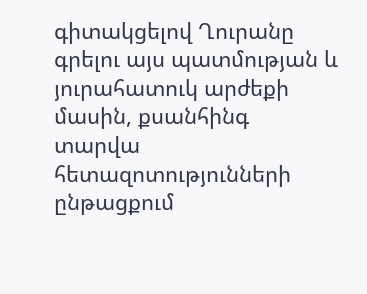գիտակցելով Ղուրանը գրելու այս պատմության և յուրահատուկ արժեքի մասին, քսանհինգ տարվա հետազոտությունների ընթացքում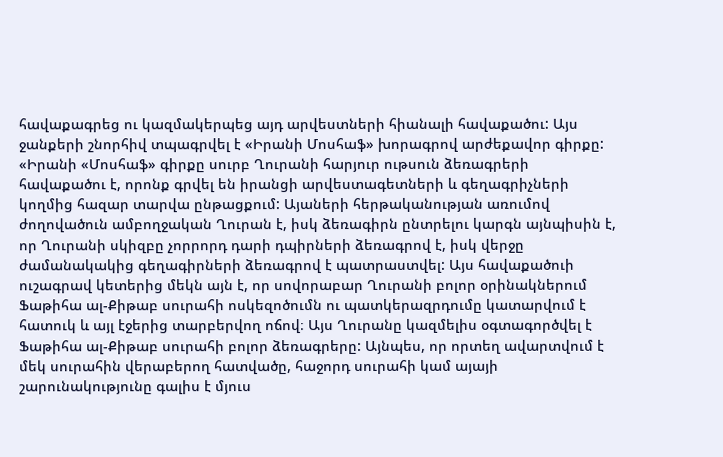հավաքագրեց ու կազմակերպեց այդ արվեստների հիանալի հավաքածու: Այս ջանքերի շնորհիվ տպագրվել է «Իրանի Մոսհաֆ» խորագրով արժեքավոր գիրքը:
«Իրանի «Մոսհաֆ» գիրքը սուրբ Ղուրանի հարյուր ութսուն ձեռագրերի հավաքածու է, որոնք գրվել են իրանցի արվեստագետների և գեղագրիչների կողմից հազար տարվա ընթացքում: Այաների հերթականության առումով ժողովածուն ամբողջական Ղուրան է, իսկ ձեռագիրն ընտրելու կարգն այնպիսին է, որ Ղուրանի սկիզբը չորրորդ դարի դպիրների ձեռագրով է, իսկ վերջը ժամանակակից գեղագիրների ձեռագրով է պատրաստվել: Այս հավաքածուի ուշագրավ կետերից մեկն այն է, որ սովորաբար Ղուրանի բոլոր օրինակներում Ֆաթիհա ալ-Քիթաբ սուրահի ոսկեզոծումն ու պատկերազրդումը կատարվում է հատուկ և այլ էջերից տարբերվող ոճով։ Այս Ղուրանը կազմելիս օգտագործվել է Ֆաթիհա ալ-Քիթաբ սուրահի բոլոր ձեռագրերը: Այնպես, որ որտեղ ավարտվում է մեկ սուրահին վերաբերող հատվածը, հաջորդ սուրահի կամ այայի շարունակությունը գալիս է մյուս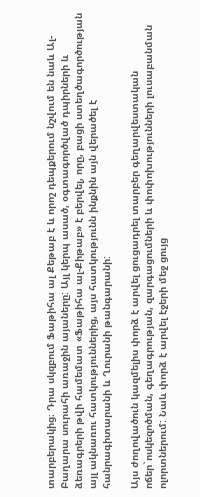տարբերակից։ Դրա սկզբում Ֆաթիհա ալ Քեթաբ է և որոշ դեպքերում նշվում են նաև Ալ-Բաղարա սուրահի առաջին այաները: Այլ կերպ ասած, օգտագործված դպիրների և ձեռագրերի թվի համեմատ «Ֆաթիհա ալ-Քիթաբ» է բերվել, որը, բացի ստեղծագործության այլ ակնառու հատկություններից, այս հատկությունն ինքնին այն վերածել է հանրագիտարանի և Ղուրանի թանգարանի:

Այս ժողովածուն կազմելիս փորձ է արվել ցուցադրել տարբեր գեղարվեստական ոճեր`ոսկեզոծման, գեղագրության, զարգացումների և փոփոխությունների լուսաբանման ոլորտներում: Նաև փորձ է արվել էջերի մեջ ցույց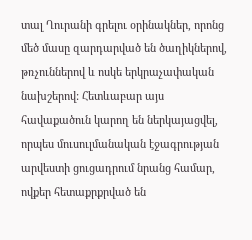տալ Ղուրանի գրելու օրինակներ, որոնց մեծ մասը զարդարված են ծաղիկներով, թռչուններով և ոսկե երկրաչափական նախշերով: Հետևաբար այս հավաքածուն կարող են ներկայացվել, որպես մուսուլմանական էջագրության արվեստի ցուցադրում նրանց համար, ովքեր հետաքրքրված են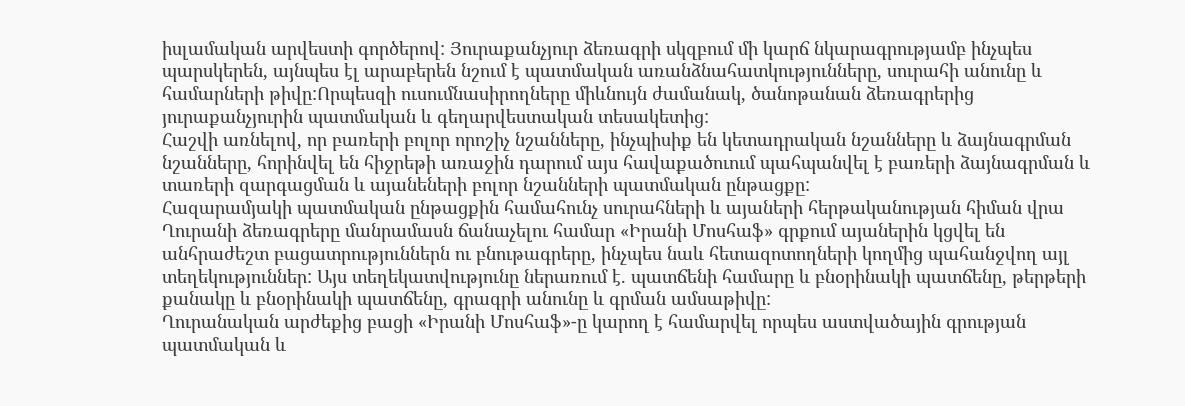իսլամական արվեստի գործերով: Յուրաքանչյուր ձեռագրի սկզբում մի կարճ նկարագրությամբ ինչպես պարսկերեն, այնպես էլ արաբերեն նշում է պատմական առանձնահատկությունները, սուրահի անունը և համարների թիվը:Որպեսզի ուսումնասիրողները միևնույն ժամանակ, ծանոթանան ձեռագրերից յուրաքանչյուրին պատմական և գեղարվեստական տեսակետից:
Հաշվի առնելով, որ բառերի բոլոր որոշիչ նշանները, ինչպիսիք են կետադրական նշանները և ձայնագրման նշանները, հորինվել են հիջրեթի առաջին դարում այս հավաքածուում պահպանվել է բառերի ձայնագրման և տառերի զարգացման և այանեների բոլոր նշանների պատմական ընթացքը:
Հազարամյակի պատմական ընթացքին համահունչ սուրահների և այաների հերթականության հիման վրա Ղուրանի ձեռագրերը մանրամասն ճանաչելու համար «Իրանի Մոսհաֆ» գրքում այաներին կցվել են անհրաժեշտ բացատրություններն ու բնութագրերը, ինչպես նաև հետազոտողների կողմից պահանջվող այլ տեղեկություններ: Այս տեղեկատվությունը ներառում է. պատճենի համարը և բնօրինակի պատճենը, թերթերի քանակը և բնօրինակի պատճենը, գրագրի անունը և գրման ամսաթիվը:
Ղուրանական արժեքից բացի «Իրանի Մոսհաֆ»-ը կարող է համարվել որպես աստվածային գրության պատմական և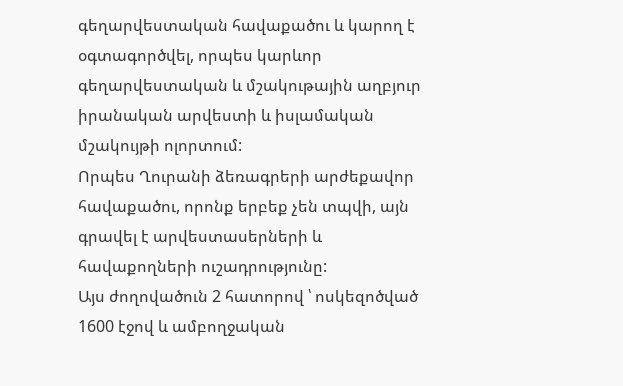գեղարվեստական հավաքածու և կարող է օգտագործվել, որպես կարևոր գեղարվեստական և մշակութային աղբյուր իրանական արվեստի և իսլամական մշակույթի ոլորտում:
Որպես Ղուրանի ձեռագրերի արժեքավոր հավաքածու, որոնք երբեք չեն տպվի, այն գրավել է արվեստասերների և հավաքողների ուշադրությունը:
Այս ժողովածուն 2 հատորով ՝ ոսկեզոծված 1600 էջով և ամբողջական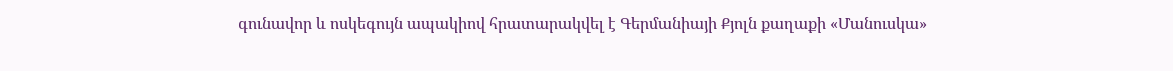գունավոր և ոսկեգույն ապակիով հրատարակվել է Գերմանիայի Քյոլն քաղաքի «Մանուսկա»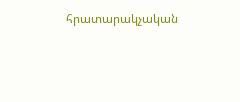հրատարակչական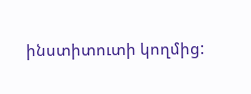ինստիտուտի կողմից: